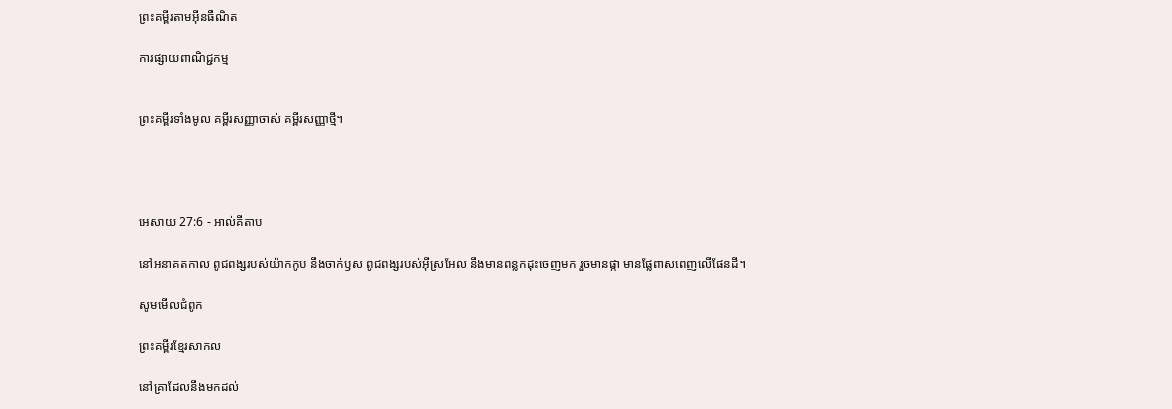ព្រះគម្ពីរតាមអ៊ីនធឺណិត

ការផ្សាយពាណិជ្ជកម្ម


ព្រះគម្ពីរទាំងមូល គម្ពីរសញ្ញាចាស់ គម្ពីរសញ្ញាថ្មី។




អេសាយ 27:6 - អាល់គីតាប

នៅអនាគតកាល ពូជ‌ពង្សរបស់យ៉ាកកូប នឹងចាក់ឫស ពូជ‌ពង្សរបស់អ៊ីស្រ‌អែល នឹងមានពន្លកដុះចេញមក រួចមានផ្កា មានផ្លែពាស‌ពេញលើផែនដី។

សូមមើលជំពូក

ព្រះគម្ពីរខ្មែរសាកល

នៅគ្រាដែលនឹងមកដល់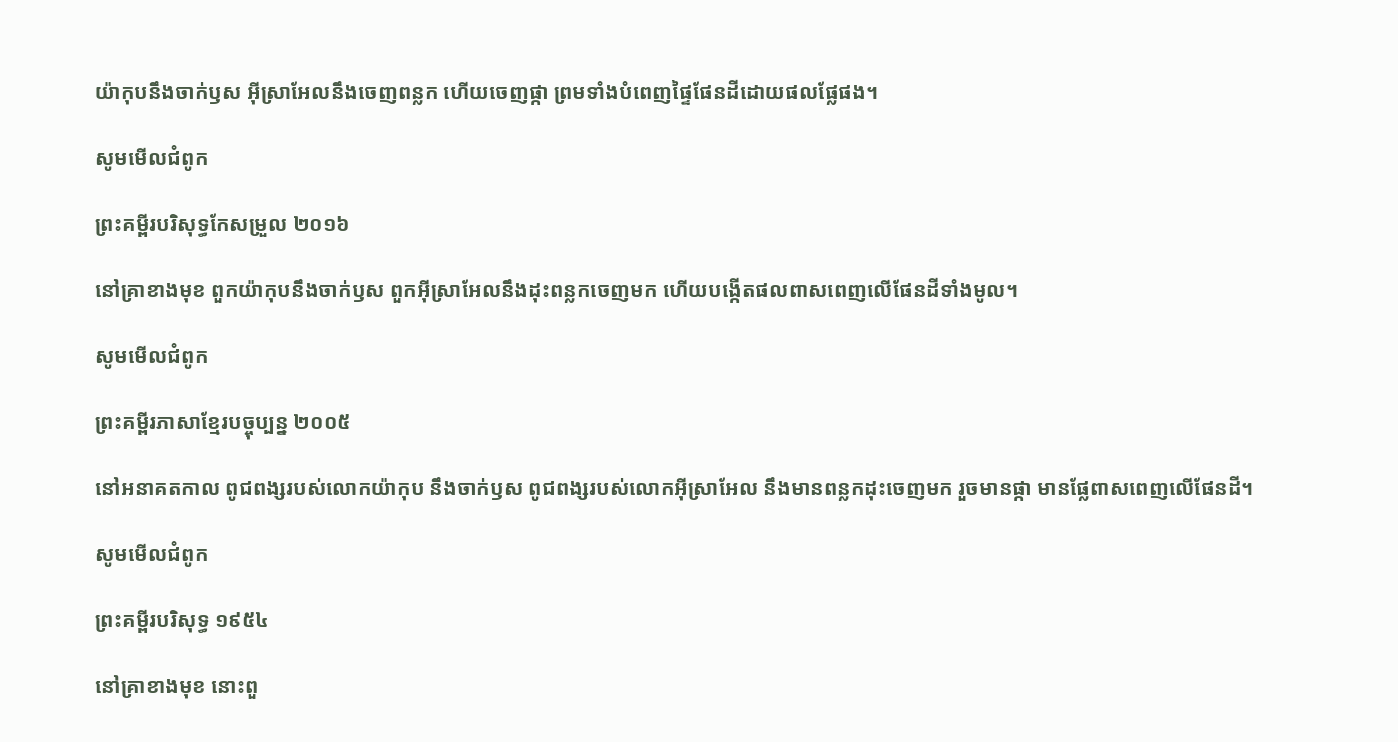យ៉ាកុបនឹងចាក់ឫស អ៊ីស្រាអែលនឹងចេញពន្លក ហើយចេញផ្កា ព្រមទាំងបំពេញផ្ទៃផែនដីដោយផលផ្លែផង។

សូមមើលជំពូក

ព្រះគម្ពីរបរិសុទ្ធកែសម្រួល ២០១៦

នៅគ្រាខាងមុខ ពួកយ៉ាកុបនឹងចាក់ឫស ពួកអ៊ីស្រា‌អែលនឹងដុះពន្លកចេញមក ហើយបង្កើតផលពាសពេញលើផែនដីទាំងមូល។

សូមមើលជំពូក

ព្រះគម្ពីរភាសាខ្មែរបច្ចុប្បន្ន ២០០៥

នៅអនាគតកាល ពូជ‌ពង្សរបស់លោកយ៉ាកុប នឹងចាក់ឫស ពូជ‌ពង្សរបស់លោកអ៊ីស្រា‌អែល នឹងមានពន្លកដុះចេញមក រួចមានផ្កា មានផ្លែពាស‌ពេញលើផែនដី។

សូមមើលជំពូក

ព្រះគម្ពីរបរិសុទ្ធ ១៩៥៤

នៅគ្រាខាងមុខ នោះពួ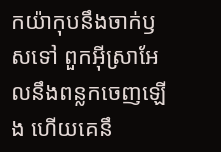កយ៉ាកុបនឹងចាក់ឫសទៅ ពួកអ៊ីស្រាអែលនឹងពន្លកចេញឡើង ហើយគេនឹ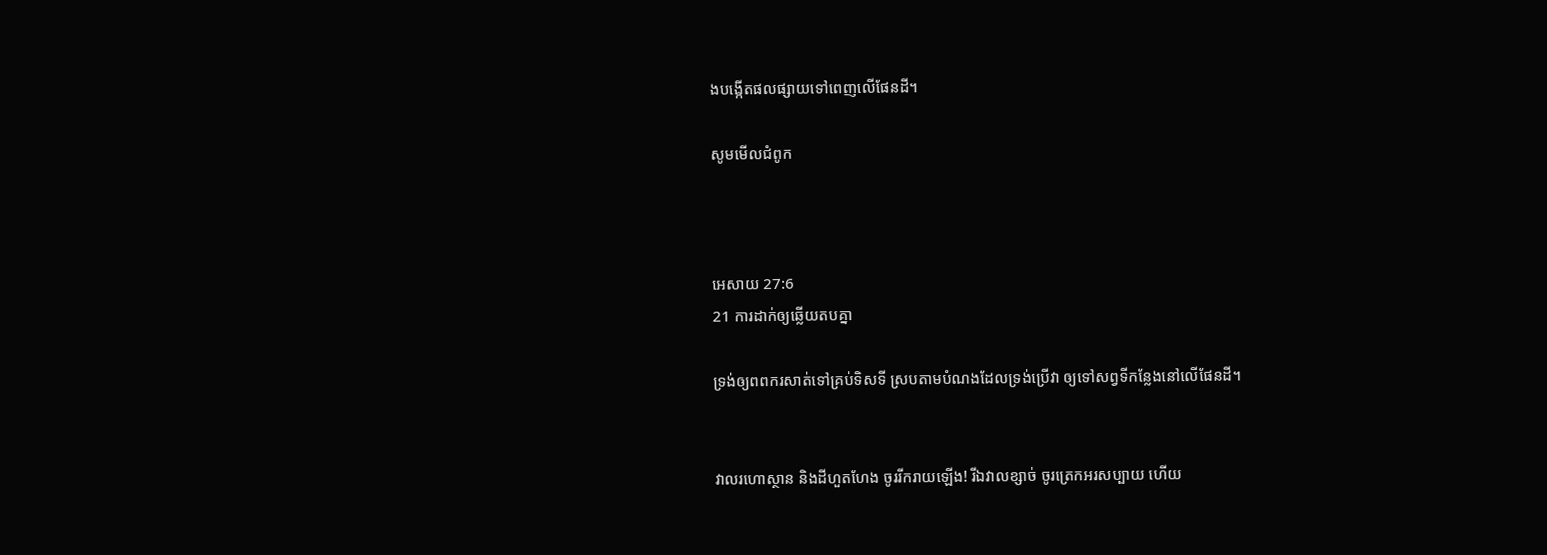ងបង្កើតផលផ្សាយទៅពេញលើផែនដី។

សូមមើលជំពូក



អេសាយ 27:6
21 ការដាក់ឲ្យឆ្លើយតបគ្នា

ទ្រង់ឲ្យពពករសាត់ទៅគ្រប់ទិស‌ទី ស្របតាមបំណងដែលទ្រង់ប្រើវា ឲ្យទៅសព្វទីកន្លែងនៅលើផែនដី។


វាលរហោ‌ស្ថាន និងដីហួត‌ហែង ចូររីក‌រាយឡើង! រីឯវាលខ្សាច់ ចូរត្រេកអរសប្បាយ ហើយ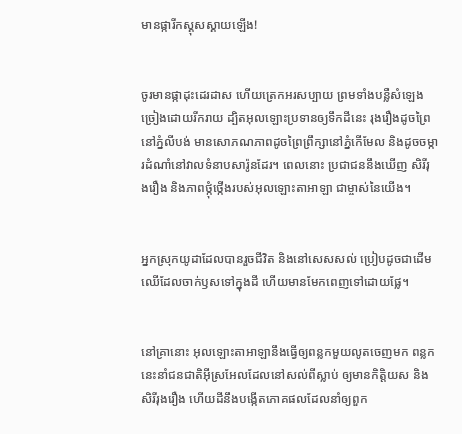មានផ្ការីកស្គុស‌ស្គាយឡើង!


ចូរមានផ្កាដុះដេរ‌ដាស ហើយត្រេកអរសប្បាយ ព្រមទាំងបន្លឺសំឡេងច្រៀងដោយរីក‌រាយ ដ្បិតអុលឡោះប្រទានឲ្យទឹកដីនេះ រុង‌រឿងដូចព្រៃនៅភ្នំលីបង់ មានសោភណ‌ភាពដូចព្រៃព្រឹក្សានៅភ្នំកើមែល និងដូចចម្ការដំណាំនៅវាលទំនាបសារ៉ូនដែរ។ ពេលនោះ ប្រជា‌ជននឹងឃើញ សិរី‌រុង‌រឿង និងភាពថ្កុំ‌ថ្កើងរបស់អុលឡោះ‌តាអាឡា ជាម្ចាស់នៃយើង។


អ្នកស្រុកយូដាដែលបានរួចជីវិត និងនៅសេស‌សល់ ប្រៀបដូចជាដើមឈើដែលចាក់ឫសទៅក្នុងដី ហើយមានមែកពេញទៅដោយផ្លែ។


នៅគ្រានោះ អុលឡោះ‌តាអាឡានឹងធ្វើឲ្យពន្លកមួយលូតចេញមក ពន្លកនេះនាំជន‌ជាតិអ៊ីស្រ‌អែលដែលនៅសល់ពីស្លាប់ ឲ្យមានកិត្តិយស និងសិរី‌រុង‌រឿង ហើយដីនឹងបង្កើតភោគផលដែលនាំឲ្យពួក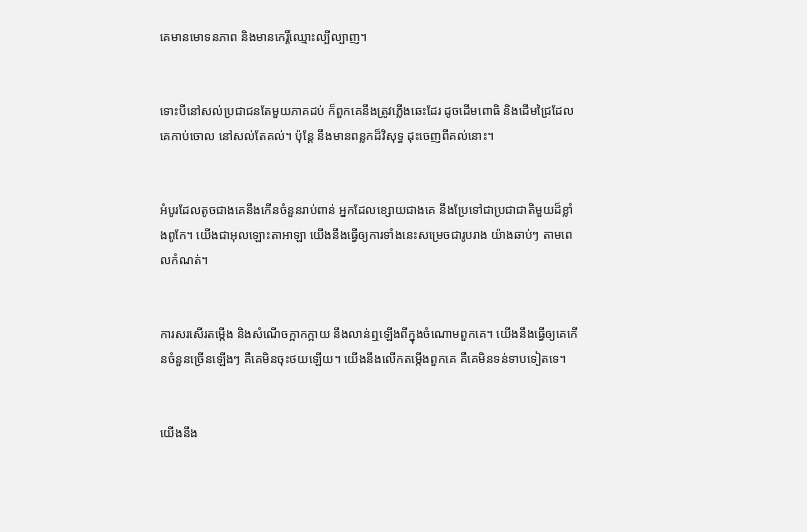គេមានមោទន‌ភាព និងមានកេរ្តិ៍ឈ្មោះល្បី‌ល្បាញ។


ទោះបីនៅសល់ប្រជា‌ជនតែមួយភាគដប់ ក៏ពួកគេនឹងត្រូវភ្លើងឆេះដែរ ដូចដើមពោធិ និងដើមជ្រៃដែលគេកាប់ចោល នៅសល់តែគល់។ ប៉ុន្តែ នឹងមានពន្លកដ៏‌វិសុទ្ធ ដុះចេញពីគល់នោះ។


អំបូរដែលតូចជាងគេនឹងកើនចំនួនរាប់ពាន់ អ្នកដែលខ្សោយជាងគេ នឹងប្រែទៅជាប្រជា‌ជាតិមួយដ៏ខ្លាំងពូកែ។ យើងជាអុលឡោះ‌តាអាឡា យើងនឹងធ្វើឲ្យការទាំងនេះសម្រេចជារូបរាង យ៉ាងឆាប់ៗ តាមពេលកំណត់។


ការសរសើរតម្កើង និងសំណើចក្អាក‌ក្អាយ នឹងលាន់ឮឡើងពីក្នុងចំណោមពួកគេ។ យើងនឹងធ្វើឲ្យគេកើនចំនួនច្រើនឡើងៗ គឺគេមិនចុះថយឡើយ។ យើងនឹងលើកតម្កើងពួកគេ គឺគេមិនទន់‌ទាបទៀតទេ។


យើងនឹង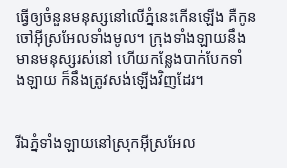ធ្វើឲ្យចំនួនមនុស្សនៅលើភ្នំនេះកើនឡើង គឺកូនចៅអ៊ីស្រ‌អែលទាំងមូល។ ក្រុងទាំង‌ឡាយនឹងមានមនុស្សរស់នៅ ហើយកន្លែងបាក់បែកទាំង‌ឡាយ ក៏នឹងត្រូវសង់ឡើងវិញដែរ។


រីឯភ្នំទាំង‌ឡាយនៅស្រុកអ៊ីស្រ‌អែល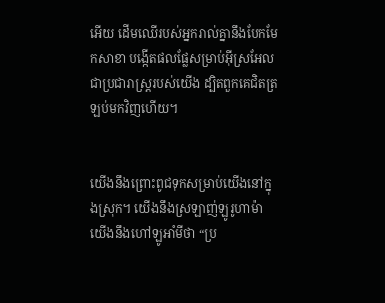អើយ ដើមឈើរបស់អ្នករាល់គ្នានឹងបែកមែកសាខា បង្កើតផលផ្លែសម្រាប់អ៊ីស្រ‌អែលជាប្រជា‌រាស្ត្ររបស់យើង ដ្បិតពួកគេជិតត្រឡប់មកវិញហើយ។


យើងនឹងព្រោះពូជទុកសម្រាប់យើងនៅក្នុងស្រុក។ យើងនឹងស្រឡាញ់ឡូរូ‌ហាម៉ា យើងនឹងហៅឡូអាំ‌មីថា “ប្រ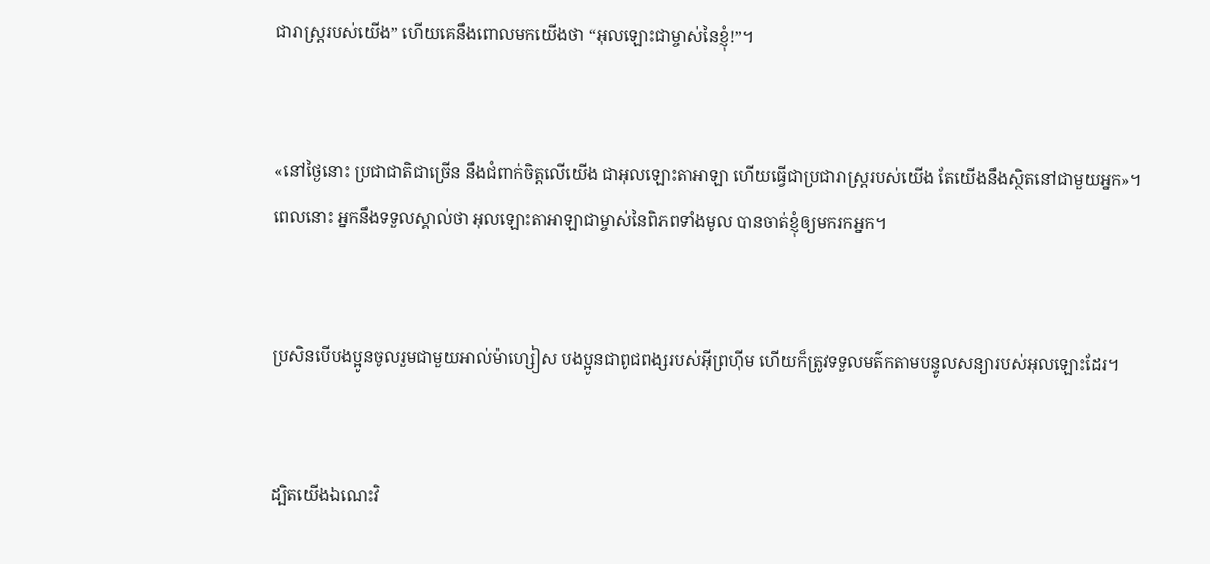ជា‌រាស្ដ្ររបស់យើង” ហើយគេនឹងពោលមកយើងថា “អុលឡោះជាម្ចាស់នៃខ្ញុំ!”។


«នៅថ្ងៃនោះ ប្រជា‌ជាតិជាច្រើន នឹងជំពាក់ចិត្តលើយើង ជាអុលឡោះ‌តាអាឡា ហើយធ្វើជាប្រជា‌រាស្ត្ររបស់យើង តែយើងនឹងស្ថិតនៅជាមួយអ្នក»។ ពេលនោះ អ្នកនឹងទទួលស្គាល់ថា អុលឡោះ‌តាអាឡាជាម្ចាស់នៃពិភពទាំងមូល បានចាត់ខ្ញុំឲ្យមករកអ្នក។


ប្រសិនបើបងប្អូនចូលរួមជាមួយអាល់ម៉ា‌ហ្សៀស បងប្អូនជាពូជ‌ពង្សរបស់អ៊ីព្រហ៊ីម ហើយក៏ត្រូវទទួលមត៌កតាមបន្ទូលសន្យារបស់អុលឡោះដែរ។


ដ្បិតយើងឯណេះវិ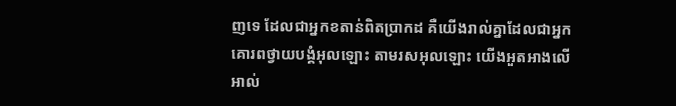ញទេ ដែលជាអ្នកខតាន់ពិតប្រាកដ គឺយើងរាល់គ្នាដែលជាអ្នកគោរពថ្វាយ‌បង្គំអុលឡោះ តាមរស‌អុលឡោះ យើងអួត‌អាងលើអាល់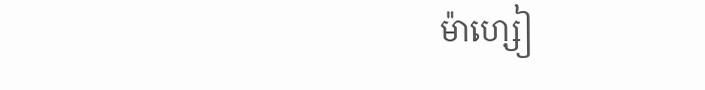ម៉ា‌ហ្សៀ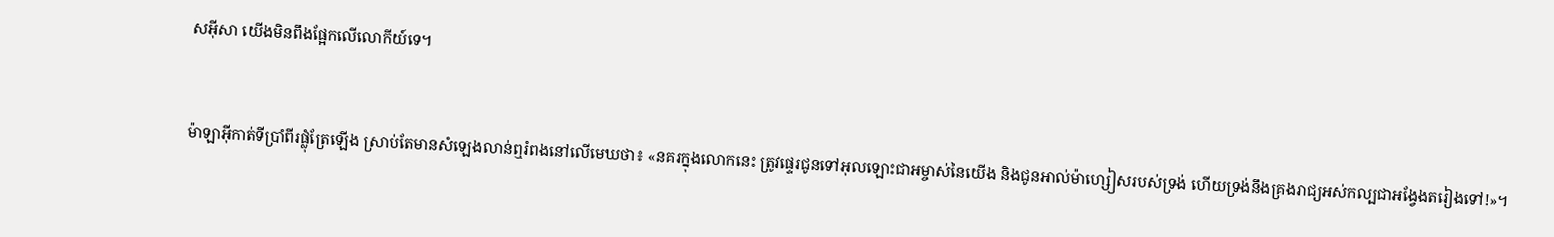ស‌អ៊ីសា យើងមិនពឹងផ្អែកលើលោកីយ៍ទេ។


ម៉ាឡា‌អ៊ីកាត់ទីប្រាំពីរផ្លុំត្រែឡើង ស្រាប់តែមានសំឡេងលាន់ឮរំពងនៅលើមេឃថា៖ «នគរក្នុងលោកនេះ ត្រូវផ្ទេរជូនទៅអុលឡោះ‌ជាអម្ចាស់នៃយើង និងជូនអាល់ម៉ា‌ហ្សៀសរបស់ទ្រង់ ហើយទ្រង់នឹងគ្រងរាជ្យអស់‌កល្បជាអង្វែងតរៀងទៅ!»។